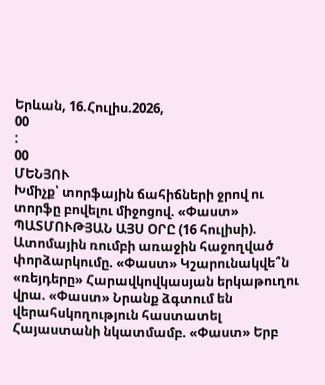Երևան, 16.Հուլիս.2026,
00
:
00
ՄԵՆՅՈՒ
Խմիչք՝ տորֆային ճահիճների ջրով ու տորֆը բովելու միջոցով. «Փաստ» ՊԱՏՄՈՒԹՅԱՆ ԱՅՍ ՕՐԸ (16 հուլիսի). Ատոմային ռումբի առաջին հաջողված փորձարկումը. «Փաստ» Կշարունակվե՞ն «ռեյդերը» Հարավկովկասյան երկաթուղու վրա. «Փաստ» Նրանք ձգտում են վերահսկողություն հաստատել Հայաստանի նկատմամբ. «Փաստ» Երբ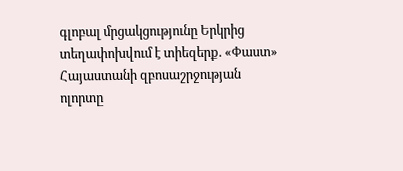գլոբալ մրցակցությունը Երկրից տեղափոխվում է տիեզերք. «Փաստ» Հայաստանի զբոսաշրջության ոլորտը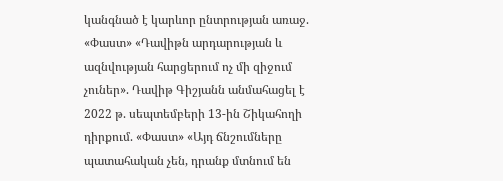կանգնած է կարևոր ընտրության առաջ. «Փաստ» «Դավիթն արդարության և ազնվության հարցերում ոչ մի զիջում չուներ». Դավիթ Գիշյանն անմահացել է 2022 թ. սեպտեմբերի 13-ին Շիկահողի դիրքում. «Փաստ» «Այդ ճնշումները պատահական չեն, դրանք մտնում են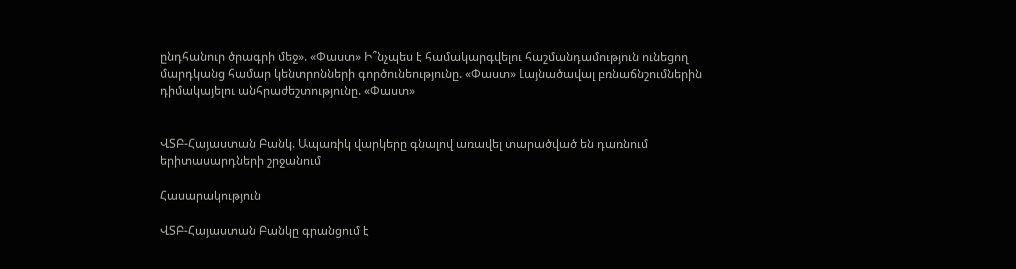ընդհանուր ծրագրի մեջ». «Փաստ» Ի՞նչպես է համակարգվելու հաշմանդամություն ունեցող մարդկանց համար կենտրոնների գործունեությունը. «Փաստ» Լայնածավալ բռնաճնշումներին դիմակայելու անհրաժեշտությունը. «Փաստ»


ՎՏԲ-Հայաստան Բանկ. Ապառիկ վարկերը գնալով առավել տարածված են դառնում երիտասարդների շրջանում

Հասարակություն

ՎՏԲ-Հայաստան Բանկը գրանցում է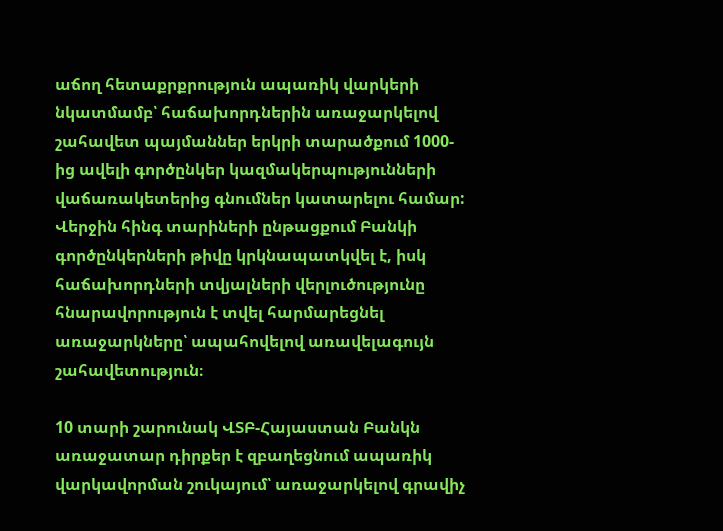աճող հետաքրքրություն ապառիկ վարկերի նկատմամբ՝ հաճախորդներին առաջարկելով շահավետ պայմաններ երկրի տարածքում 1000-ից ավելի գործընկեր կազմակերպությունների վաճառակետերից գնումներ կատարելու համար: Վերջին հինգ տարիների ընթացքում Բանկի գործընկերների թիվը կրկնապատկվել է, իսկ հաճախորդների տվյալների վերլուծությունը հնարավորություն է տվել հարմարեցնել առաջարկները՝ ապահովելով առավելագույն շահավետություն։

10 տարի շարունակ ՎՏԲ-Հայաստան Բանկն առաջատար դիրքեր է զբաղեցնում ապառիկ վարկավորման շուկայում՝ առաջարկելով գրավիչ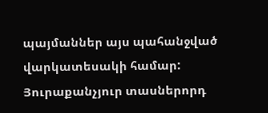պայմաններ այս պահանջված վարկատեսակի համար: Յուրաքանչյուր տասներորդ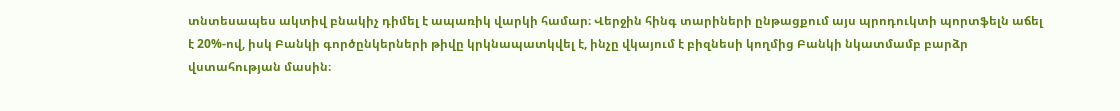տնտեսապես ակտիվ բնակիչ դիմել է ապառիկ վարկի համար։ Վերջին հինգ տարիների ընթացքում այս պրոդուկտի պորտֆելն աճել է 20%-ով, իսկ Բանկի գործընկերների թիվը կրկնապատկվել է, ինչը վկայում է բիզնեսի կողմից Բանկի նկատմամբ բարձր վստահության մասին։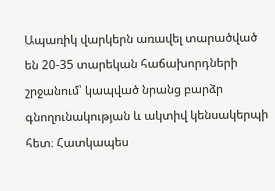Ապառիկ վարկերն առավել տարածված են 20-35 տարեկան հաճախորդների շրջանում՝ կապված նրանց բարձր գնողունակության և ակտիվ կենսակերպի հետ։ Հատկապես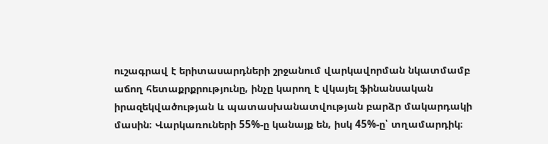ուշագրավ է երիտասարդների շրջանում վարկավորման նկատմամբ աճող հետաքրքրությունը, ինչը կարող է վկայել ֆինանսական իրազեկվածության և պատասխանատվության բարձր մակարդակի մասին։ Վարկառուների 55%-ը կանայք են, իսկ 45%-ը՝ տղամարդիկ։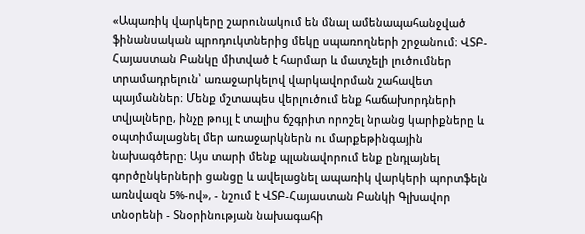«Ապառիկ վարկերը շարունակում են մնալ ամենապահանջված ֆինանսական պրոդուկտներից մեկը սպառողների շրջանում։ ՎՏԲ-Հայաստան Բանկը միտված է հարմար և մատչելի լուծումներ տրամադրելուն՝ առաջարկելով վարկավորման շահավետ պայմաններ։ Մենք մշտապես վերլուծում ենք հաճախորդների տվյալները, ինչը թույլ է տալիս ճշգրիտ որոշել նրանց կարիքները և օպտիմալացնել մեր առաջարկներն ու մարքեթինգային նախագծերը։ Այս տարի մենք պլանավորում ենք ընդլայնել գործընկերների ցանցը և ավելացնել ապառիկ վարկերի պորտֆելն առնվազն 5%-ով», - նշում է ՎՏԲ-Հայաստան Բանկի Գլխավոր տնօրենի - Տնօրինության նախագահի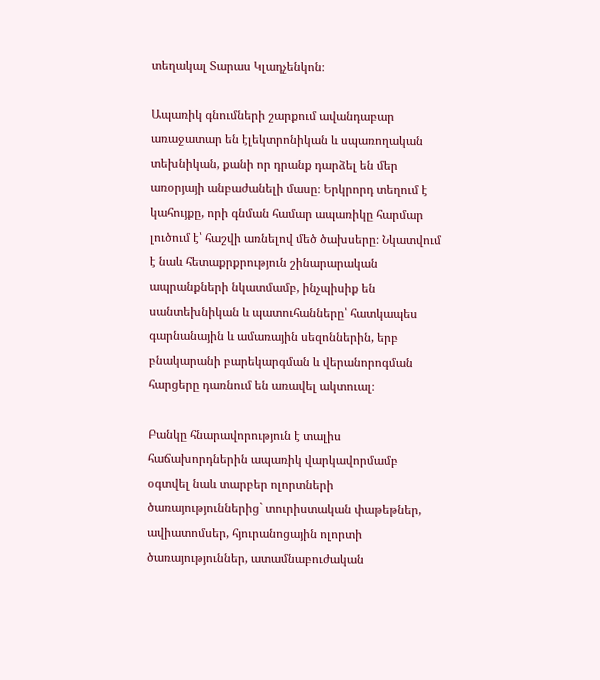տեղակալ Տարաս Կլադչենկոն։

Ապառիկ գնումների շարքում ավանդաբար առաջատար են էլեկտրոնիկան և սպառողական տեխնիկան, քանի որ դրանք դարձել են մեր առօրյայի անբաժանելի մասը։ Երկրորդ տեղում է կահույքը, որի գնման համար ապառիկը հարմար լուծում է՝ հաշվի առնելով մեծ ծախսերը։ Նկատվում է նաև հետաքրքրություն շինարարական ապրանքների նկատմամբ, ինչպիսիք են սանտեխնիկան և պատուհանները՝ հատկապես գարնանային և ամառային սեզոններին, երբ բնակարանի բարեկարգման և վերանորոգման հարցերը դառնում են առավել ակտուալ։

Բանկը հնարավորություն է տալիս հաճախորդներին ապառիկ վարկավորմամբ օգտվել նաև տարբեր ոլորտների ծառայություններից` տուրիստական փաթեթներ, ավիատոմսեր, հյուրանոցային ոլորտի ծառայություններ, ատամնաբուժական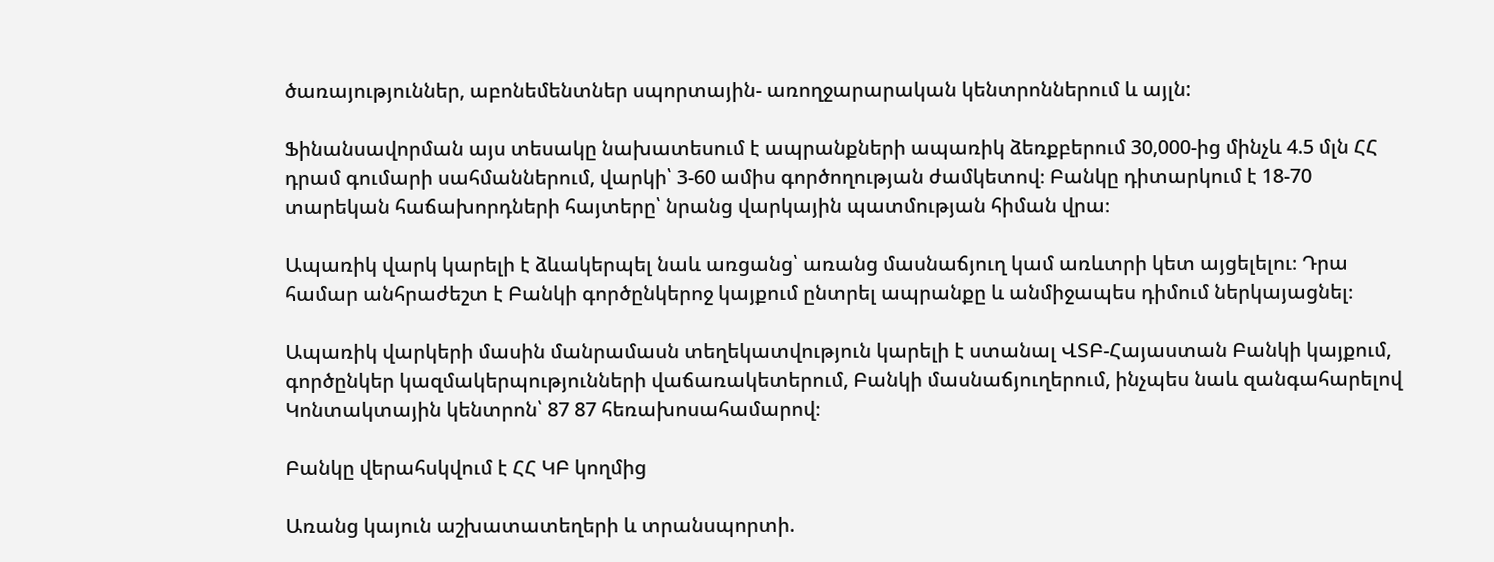ծառայություններ, աբոնեմենտներ սպորտային- առողջարարական կենտրոններում և այլն:

Ֆինանսավորման այս տեսակը նախատեսում է ապրանքների ապառիկ ձեռքբերում 30,000-ից մինչև 4.5 մլն ՀՀ դրամ գումարի սահմաններում, վարկի՝ 3-60 ամիս գործողության ժամկետով։ Բանկը դիտարկում է 18-70 տարեկան հաճախորդների հայտերը՝ նրանց վարկային պատմության հիման վրա։

Ապառիկ վարկ կարելի է ձևակերպել նաև առցանց՝ առանց մասնաճյուղ կամ առևտրի կետ այցելելու։ Դրա համար անհրաժեշտ է Բանկի գործընկերոջ կայքում ընտրել ապրանքը և անմիջապես դիմում ներկայացնել։

Ապառիկ վարկերի մասին մանրամասն տեղեկատվություն կարելի է ստանալ ՎՏԲ-Հայաստան Բանկի կայքում, գործընկեր կազմակերպությունների վաճառակետերում, Բանկի մասնաճյուղերում, ինչպես նաև զանգահարելով Կոնտակտային կենտրոն՝ 87 87 հեռախոսահամարով։

Բանկը վերահսկվում է ՀՀ ԿԲ կողմից

Առանց կայուն աշխատատեղերի և տրանսպորտի.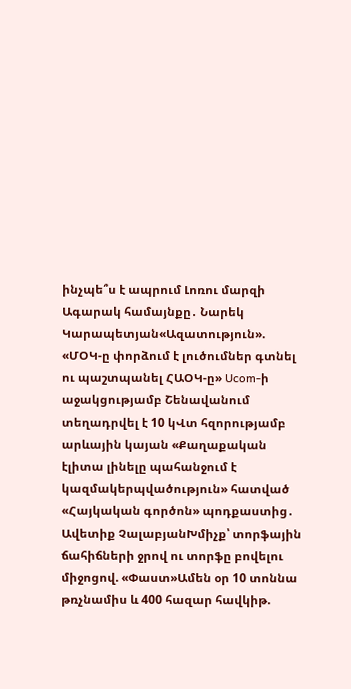ինչպե՞ս է ապրում Լոռու մարզի Ագարակ համայնքը․ Նարեկ Կարապետյան«Ազատություն». «ՄՕԿ-ը փորձում է լուծումներ գտնել ու պաշտպանել ՀԱՕԿ-ը» Ucom-ի աջակցությամբ Շենավանում տեղադրվել է 10 կՎտ հզորությամբ արևային կայան «Քաղաքական էլիտա լինելը պահանջում է կազմակերպվածություն» հատված «Հայկական գործոն» պոդքաստից․ Ավետիք ՉալաբյանԽմիչք՝ տորֆային ճահիճների ջրով ու տորֆը բովելու միջոցով. «Փաստ»Ամեն օր 10 տոննա թռչնամիս և 400 հազար հավկիթ.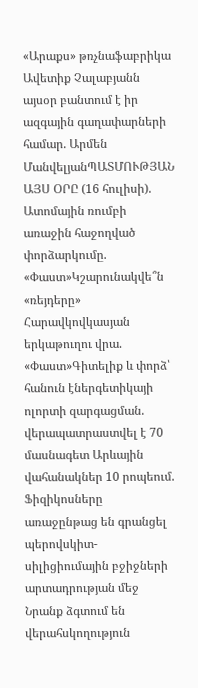«Արաքս» թռչնաֆաբրիկա Ավետիք Չալաբյանն այսօր բանտում է իր ազգային գաղափարների համար. Արմեն ՄանվելյանՊԱՏՄՈՒԹՅԱՆ ԱՅՍ ՕՐԸ (16 հուլիսի). Ատոմային ռումբի առաջին հաջողված փորձարկումը. «Փաստ»Կշարունակվե՞ն «ռեյդերը» Հարավկովկասյան երկաթուղու վրա. «Փաստ»Գիտելիք և փորձ՝ հանուն էներգետիկայի ոլորտի զարգացման. վերապատրաստվել է 70 մասնագետ Արևային վահանակներ 10 րոպեում. Ֆիզիկոսները առաջընթաց են գրանցել պերովսկիտ-սիլիցիումային բջիջների արտադրության մեջ Նրանք ձգտում են վերահսկողություն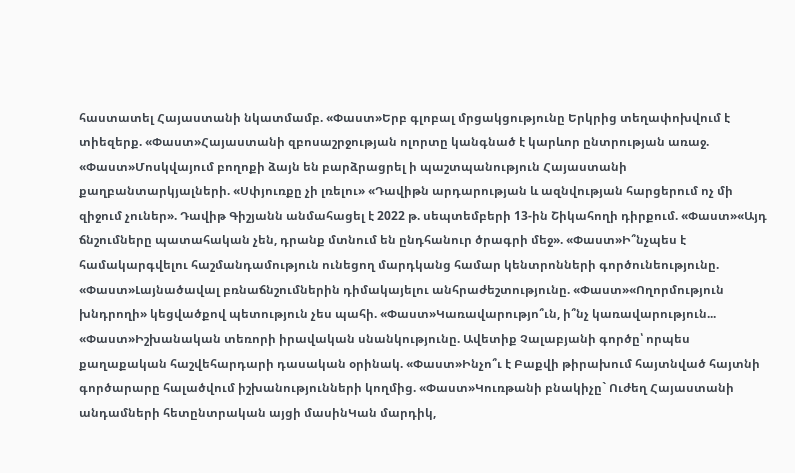հաստատել Հայաստանի նկատմամբ. «Փաստ»Երբ գլոբալ մրցակցությունը Երկրից տեղափոխվում է տիեզերք. «Փաստ»Հայաստանի զբոսաշրջության ոլորտը կանգնած է կարևոր ընտրության առաջ. «Փաստ»Մոսկվայում բողոքի ձայն են բարձրացրել ի պաշտպանություն Հայաստանի քաղբանտարկյալների. «Սփյուռքը չի լռելու» «Դավիթն արդարության և ազնվության հարցերում ոչ մի զիջում չուներ». Դավիթ Գիշյանն անմահացել է 2022 թ. սեպտեմբերի 13-ին Շիկահողի դիրքում. «Փաստ»«Այդ ճնշումները պատահական չեն, դրանք մտնում են ընդհանուր ծրագրի մեջ». «Փաստ»Ի՞նչպես է համակարգվելու հաշմանդամություն ունեցող մարդկանց համար կենտրոնների գործունեությունը. «Փաստ»Լայնածավալ բռնաճնշումներին դիմակայելու անհրաժեշտությունը. «Փաստ»«Ողորմություն խնդրողի» կեցվածքով պետություն չես պահի. «Փաստ»Կառավարությո՞ւն, ի՞նչ կառավարություն... «Փաստ»Իշխանական տեռորի իրավական սնանկությունը. Ավետիք Չալաբյանի գործը՝ որպես քաղաքական հաշվեհարդարի դասական օրինակ. «Փաստ»Ինչո՞ւ է Բաքվի թիրախում հայտնված հայտնի գործարարը հալածվում իշխանությունների կողմից. «Փաստ»Կուռթանի բնակիչը` Ուժեղ Հայաստանի անդամների հետընտրական այցի մասինԿան մարդիկ,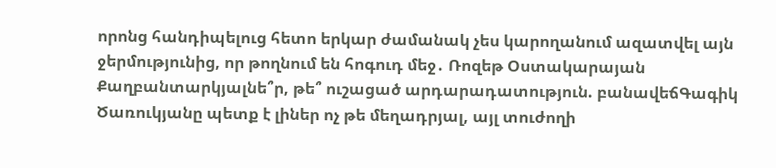որոնց հանդիպելուց հետո երկար ժամանակ չես կարողանում ազատվել այն ջերմությունից, որ թողնում են հոգուդ մեջ․ Ռոզեթ Օստակարայան Քաղբանտարկյալնե՞ր, թե՞ ուշացած արդարադատություն. բանավեճԳագիկ Ծառուկյանը պետք է լիներ ոչ թե մեղադրյալ, այլ տուժողի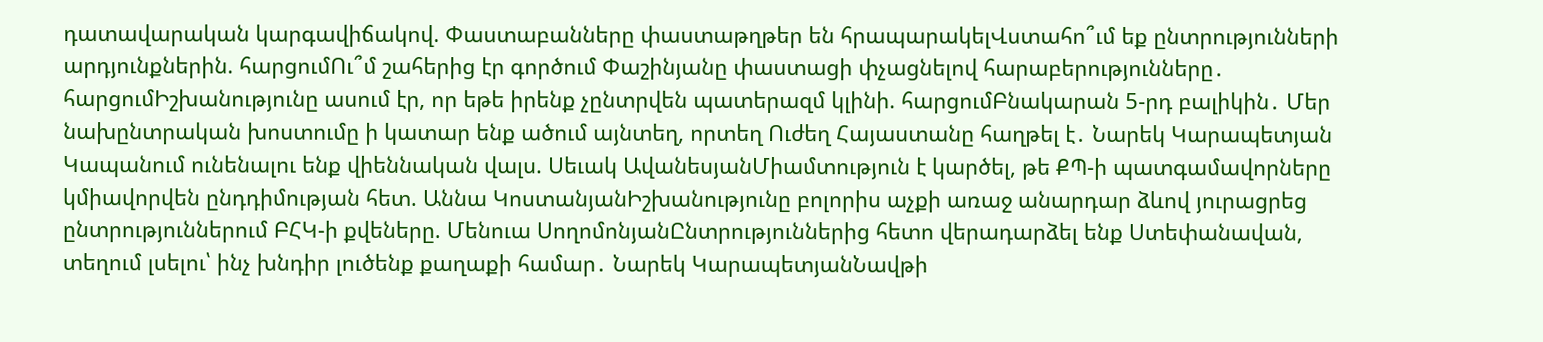դատավարական կարգավիճակով. Փաստաբանները փաստաթղթեր են հրապարակելՎստահո՞ւմ եք ընտրությունների արդյունքներին. հարցումՈւ՞մ շահերից էր գործում Փաշինյանը փաստացի փչացնելով հարաբերությունները․ հարցումԻշխանությունը ասում էր, որ եթե իրենք չընտրվեն պատերազմ կլինի. հարցումԲնակարան 5-րդ բալիկին․ Մեր նախընտրական խոստումը ի կատար ենք ածում այնտեղ, որտեղ Ուժեղ Հայաստանը հաղթել է․ Նարեկ Կարապետյան Կապանում ունենալու ենք վիեննական վալս. Սեւակ ԱվանեսյանՄիամտություն է կարծել, թե ՔՊ-ի պատգամավորները կմիավորվեն ընդդիմության հետ. Աննա ԿոստանյանԻշխանությունը բոլորիս աչքի առաջ անարդար ձևով յուրացրեց ընտրություններում ԲՀԿ-ի քվեները. Մենուա ՍողոմոնյանԸնտրություններից հետո վերադարձել ենք Ստեփանավան, տեղում լսելու՝ ինչ խնդիր լուծենք քաղաքի համար․ Նարեկ ԿարապետյանՆավթի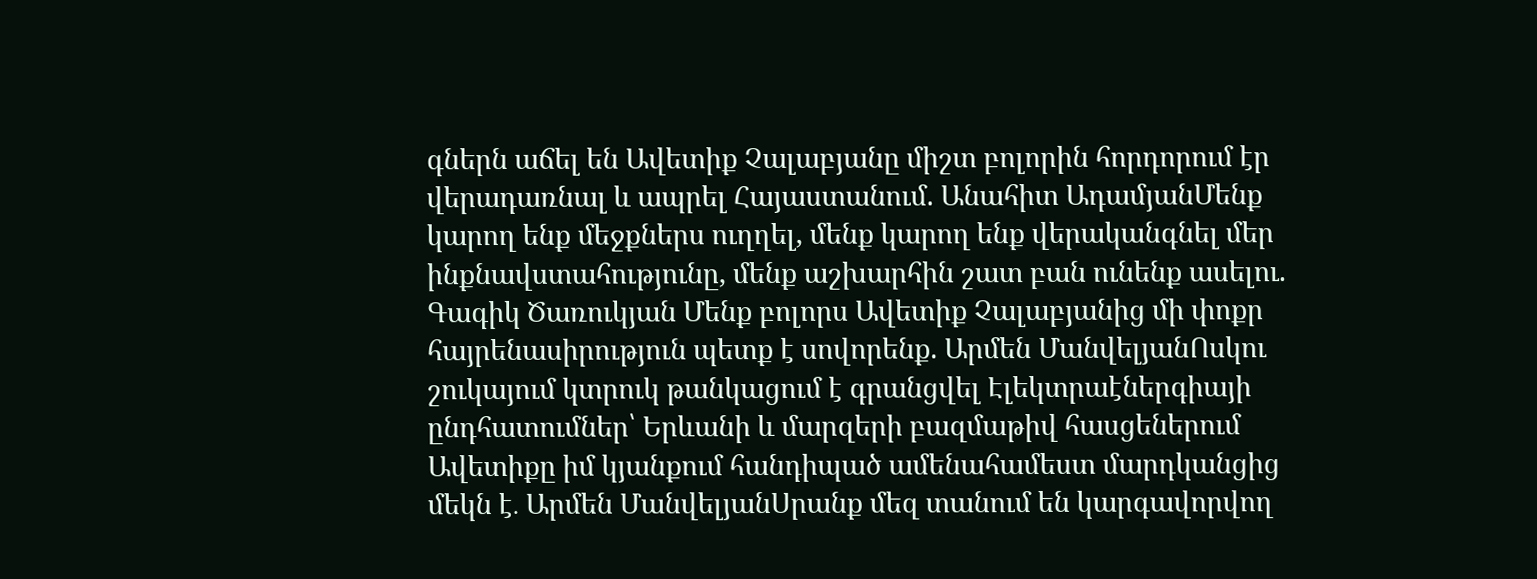գներն աճել են Ավետիք Չալաբյանը միշտ բոլորին հորդորում էր վերադառնալ և ապրել Հայաստանում. Անահիտ ԱդամյանՄենք կարող ենք մեջքներս ուղղել, մենք կարող ենք վերականգնել մեր ինքնավստահությունը, մենք աշխարհին շատ բան ունենք ասելու. Գագիկ Ծառուկյան Մենք բոլորս Ավետիք Չալաբյանից մի փոքր հայրենասիրություն պետք է սովորենք. Արմեն ՄանվելյանՈսկու շուկայում կտրուկ թանկացում է գրանցվել Էլեկտրաէներգիայի ընդհատումներ՝ Երևանի և մարզերի բազմաթիվ հասցեներում Ավետիքը իմ կյանքում հանդիպած ամենահամեստ մարդկանցից մեկն է․ Արմեն ՄանվելյանՍրանք մեզ տանում են կարգավորվող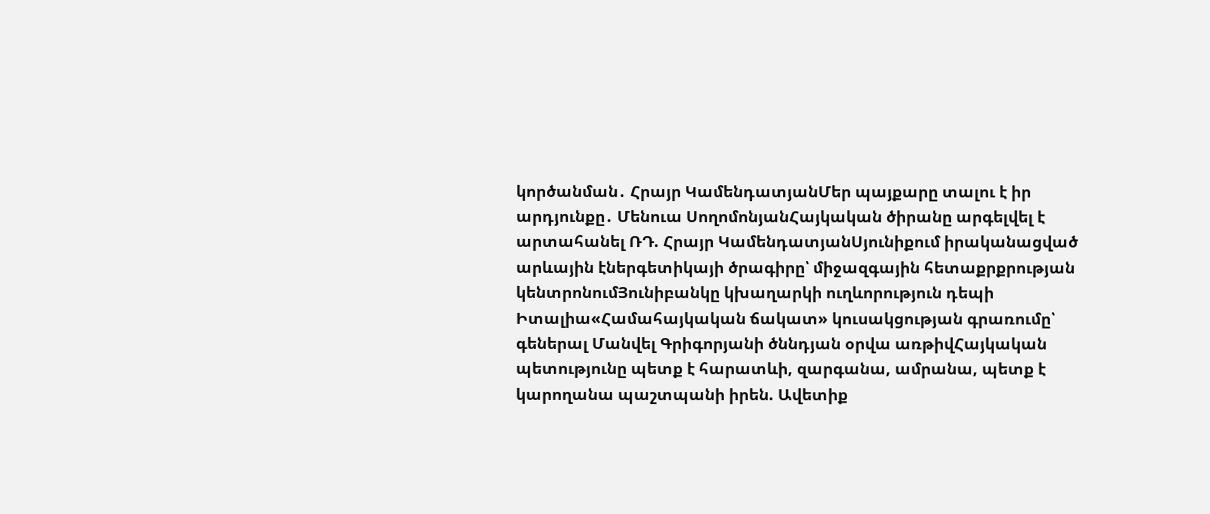կործանման․ Հրայր ԿամենդատյանՄեր պայքարը տալու է իր արդյունքը․ Մենուա ՍողոմոնյանՀայկական ծիրանը արգելվել է արտահանել ՌԴ. Հրայր ԿամենդատյանՍյունիքում իրականացված արևային էներգետիկայի ծրագիրը՝ միջազգային հետաքրքրության կենտրոնումՅունիբանկը կխաղարկի ուղևորություն դեպի Իտալիա«Համահայկական ճակատ» կուսակցության գրառումը՝ գեներալ Մանվել Գրիգորյանի ծննդյան օրվա առթիվՀայկական պետությունը պետք է հարատևի, զարգանա, ամրանա, պետք է կարողանա պաշտպանի իրեն. Ավետիք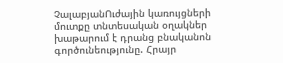ՉալաբյանՈւժային կառույցների մուտքը տնտեսական օղակներ խաթարում է դրանց բնականոն գործունեությունը. Հրայր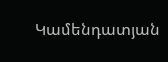Կամենդատյան